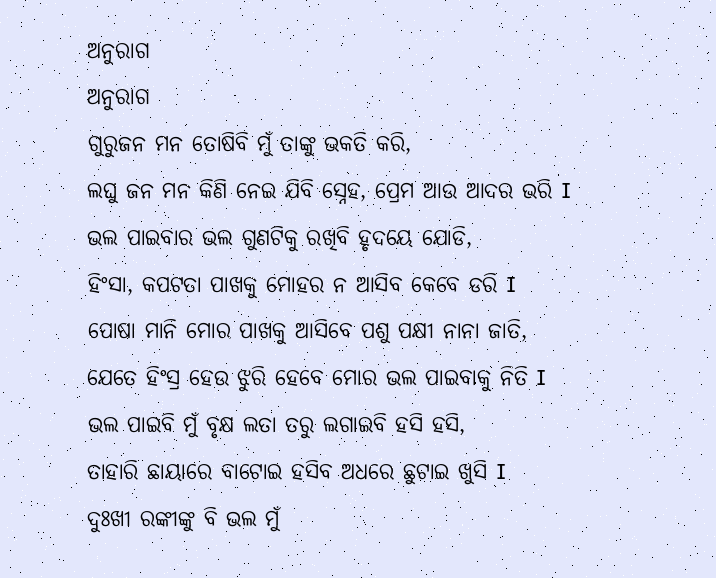ଅନୁରାଗ
ଅନୁରାଗ
ଗୁରୁଜନ ମନ ତୋଷିବି ମୁଁ ତାଙ୍କୁ ଭକତି କରି,
ଲଘୁ ଜନ ମନ କିଣି ନେଇ ଯିବି ସ୍ନେହ, ପ୍ରେମ ଆଉ ଆଦର ଭରି I
ଭଲ ପାଇବାର ଭଲ ଗୁଣଟିକୁ ରଖିବି ହୃଦୟେ ଯୋଡି,
ହିଂସା, କପଟତା ପାଖକୁ ମୋହର ନ ଆସିବ କେବେ ଡରି I
ପୋଷା ମାନି ମୋର ପାଖକୁ ଆସିବେ ପଶୁ ପକ୍ଷୀ ନାନା ଜାତି,
ଯେତେ ହିଂସ୍ର ହେଉ ଝୁରି ହେବେ ମୋର ଭଲ ପାଇବାକୁ ନିତି I
ଭଲ ପାଇବି ମୁଁ ବୃକ୍ଷ ଲତା ତରୁ ଲଗାଇବି ହସି ହସି,
ତାହାରି ଛାୟାରେ ବାଟୋଇ ହସିବ ଅଧରେ ଛୁଟାଇ ଖୁସି I
ଦୁଃଖୀ ରଙ୍କୀଙ୍କୁ ବି ଭଲ ମୁଁ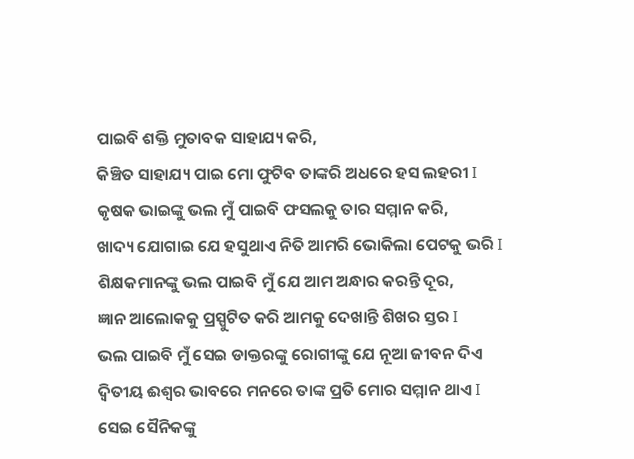ପାଇବି ଶକ୍ତି ମୁତାବକ ସାହାଯ୍ୟ କରି,
କିଞ୍ଚିତ ସାହାଯ୍ୟ ପାଇ ମୋ ଫୁଟିବ ତାଙ୍କରି ଅଧରେ ହସ ଲହରୀ I
କୃଷକ ଭାଇଙ୍କୁ ଭଲ ମୁଁ ପାଇବି ଫସଲକୁ ତାର ସମ୍ମାନ କରି,
ଖାଦ୍ୟ ଯୋଗାଇ ଯେ ହସୁଥାଏ ନିତି ଆମରି ଭୋକିଲା ପେଟକୁ ଭରି I
ଶିକ୍ଷକମାନଙ୍କୁ ଭଲ ପାଇବି ମୁଁ ଯେ ଆମ ଅନ୍ଧାର କରନ୍ତି ଦୂର,
ଜ୍ଞାନ ଆଲୋକକୁ ପ୍ରସ୍ପୁଟିତ କରି ଆମକୁ ଦେଖାନ୍ତି ଶିଖର ସ୍ତର I
ଭଲ ପାଇବି ମୁଁ ସେଇ ଡାକ୍ତରଙ୍କୁ ରୋଗୀଙ୍କୁ ଯେ ନୂଆ ଜୀବନ ଦିଏ
ଦ୍ଵିତୀୟ ଈଶ୍ଵର ଭାବରେ ମନରେ ତାଙ୍କ ପ୍ରତି ମୋର ସମ୍ମାନ ଥାଏ I
ସେଇ ସୈନିକଙ୍କୁ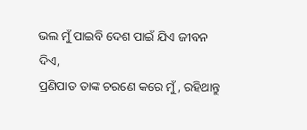ଭଲ ମୁଁ ପାଇବି ଦେଶ ପାଇଁ ଯିଏ ଜୀବନ ଦିଏ,
ପ୍ରଣିପାତ ତାଙ୍କ ଚରଣେ କରେ ମୁଁ, ରହିଥାନ୍ତୁ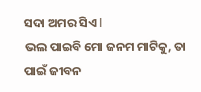ସଦା ଅମର ସିଏ I
ଭଲ ପାଇବି ମୋ ଜନମ ମାଟିକୁ, ତା ପାଇଁ ଜୀବନ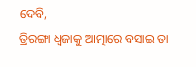ଦେବି,
ତ୍ରିରଙ୍ଗା ଧ୍ଵଜାକୁ ଆତ୍ମାରେ ବସାଇ ତା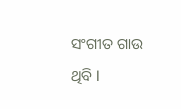ସଂଗୀତ ଗାଉ ଥିବି I